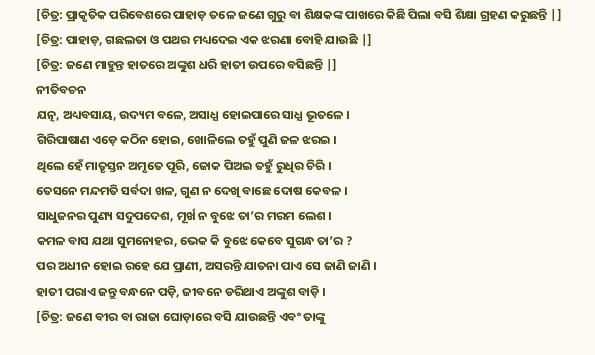[ଚିତ୍ର: ପ୍ରାକୃତିକ ପରିବେଶରେ ପାହାଡ଼ ତଳେ ଜଣେ ଗୁରୁ ବା ଶିକ୍ଷକଙ୍କ ପାଖରେ କିଛି ପିଲା ବସି ଶିକ୍ଷା ଗ୍ରହଣ କରୁଛନ୍ତି |]
[ଚିତ୍ର: ପାହାଡ଼, ଗଛଲତା ଓ ପଥର ମଧ୍ୟଦେଇ ଏକ ଝରଣା ବୋହି ଯାଉଛି |]
[ଚିତ୍ର: ଜଣେ ମାହୁନ୍ତ ହାତରେ ଅଙ୍କୁଶ ଧରି ହାତୀ ଉପରେ ବସିଛନ୍ତି |]
ନୀତିବଚନ
ଯତ୍ନ, ଅଧ୍ୟବସାୟ, ଉଦ୍ୟମ ବଳେ, ଅସାଧ୍ଯ ହୋଇପାରେ ସାଧ୍ଯ ଭୂତଳେ ।
ଗିରିପାଷାଣ ଏଡ଼େ କଠିନ ହୋଇ, ଖୋଳିଲେ ତହୁଁ ପୁଣି ଜଳ ଝରଇ ।
ଥିଲେ ହେଁ ମାତୃସ୍ତନ ଅମୃତେ ପୂରି, ଜୋକ ପିଅଇ ତହୁଁ ରୁଧିର ଚିରି ।
ତେସନେ ମନ୍ଦମତି ସର୍ବଦା ଖଳ, ଗୁଣ ନ ଦେଖି ବାଛେ ଦୋଷ କେବଳ ।
ସାଧୁଜନର ପୁଣ୍ୟ ସଦୁପଦେଶ, ମୂର୍ଖ ନ ବୁଝେ ତା’ର ମରମ ଲେଶ ।
କମଳ ବାସ ଯଥା ସୁମନୋହର, ଭେକ କି ବୁଝେ କେବେ ସୁଗନ୍ଧ ତା’ର ?
ପର ଅଧୀନ ହୋଇ ରହେ ଯେ ପ୍ରାଣୀ, ଅସରନ୍ତି ଯାତନା ପାଏ ସେ ଜାଣି ଜାଣି ।
ହାତୀ ପରାଏ ଜନ୍ତୁ ବନ୍ଧନେ ପଡ଼ି, ଜୀବନେ ଡରିଥାଏ ଅଙ୍କୁଶ ବାଡ଼ି ।
[ଚିତ୍ର: ଜଣେ ବୀର ବା ରାଜା ଘୋଡ଼ାରେ ବସି ଯାଉଛନ୍ତି ଏବଂ ତାଙ୍କୁ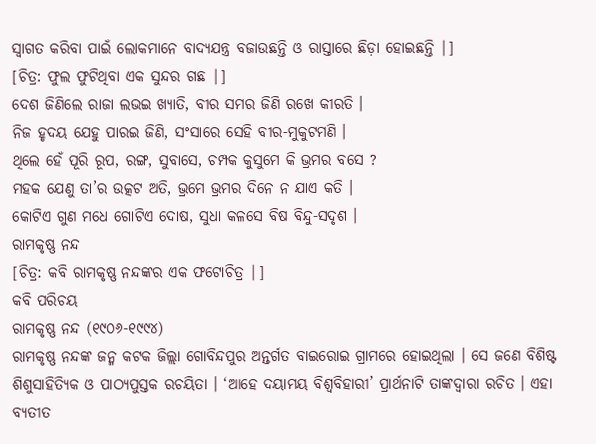ସ୍ଵାଗତ କରିବା ପାଇଁ ଲୋକମାନେ ବାଦ୍ୟଯନ୍ତ୍ର ବଜାଉଛନ୍ତି ଓ ରାସ୍ତାରେ ଛିଡ଼ା ହୋଇଛନ୍ତି |]
[ଚିତ୍ର: ଫୁଲ ଫୁଟିଥିବା ଏକ ସୁନ୍ଦର ଗଛ |]
ଦେଶ ଜିଣିଲେ ରାଜା ଲଭଇ ଖ୍ୟାତି, ବୀର ସମର ଜିଣି ରଖେ କୀରତି ।
ନିଜ ହୃଦୟ ଯେହୁ ପାରଇ ଜିଣି, ସଂସାରେ ସେହି ବୀର-ମୁକୁଟମଣି ।
ଥିଲେ ହେଁ ପୂରି ରୂପ, ରଙ୍ଗ, ସୁବାସେ, ଚମ୍ପକ କୁସୁମେ କି ଭ୍ରମର ବସେ ?
ମହକ ଯେଣୁ ତା’ର ଉତ୍କଟ ଅତି, ଭ୍ରମେ ଭ୍ରମର ଦିନେ ନ ଯାଏ କତି ।
କୋଟିଏ ଗୁଣ ମଧେ ଗୋଟିଏ ଦୋଷ, ସୁଧା କଳସେ ବିଷ ବିନ୍ଦୁ-ସଦୃଶ ।
ରାମକୃଷ୍ଣ ନନ୍ଦ
[ଚିତ୍ର: କବି ରାମକୃଷ୍ଣ ନନ୍ଦଙ୍କର ଏକ ଫଟୋଚିତ୍ର |]
କବି ପରିଚୟ
ରାମକୃଷ୍ଣ ନନ୍ଦ (୧୯୦୬-୧୯୯୪)
ରାମକୃଷ୍ଣ ନନ୍ଦଙ୍କ ଜନ୍ମ କଟକ ଜିଲ୍ଲା ଗୋବିନ୍ଦପୁର ଅନ୍ତର୍ଗତ ବାଇରୋଇ ଗ୍ରାମରେ ହୋଇଥିଲା । ସେ ଜଣେ ବିଶିଷ୍ଟ ଶିଶୁସାହିତ୍ୟିକ ଓ ପାଠ୍ୟପୁସ୍ତକ ରଚୟିତା । ‘ଆହେ ଦୟାମୟ ବିଶ୍ଵବିହାରୀ’ ପ୍ରାର୍ଥନାଟି ତାଙ୍କଦ୍ୱାରା ରଚିତ । ଏହା ବ୍ୟତୀତ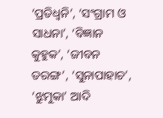‘ପ୍ରତିଧ୍ଵନି’, ‘ସଂଗ୍ରାମ ଓ ସାଧନା’, ‘ବିଜ୍ଞାନ କୁହୁକ’, ‘ଜୀବନ ତରଙ୍ଗ’, ‘ସୁନାପାହାଚ’, ‘ଝୁମୁକା’ ଆଦି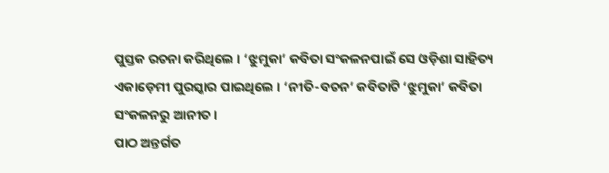ପୁସ୍ତକ ରଚନା କରିଥିଲେ । ‘ଝୁମୁକା’ କବିତା ସଂକଳନପାଇଁ ସେ ଓଡ଼ିଶା ସାହିତ୍ୟ ଏକାଡ଼େମୀ ପୁରସ୍କାର ପାଇଥିଲେ । ‘ନୀତି-ବଚନ’ କବିତାଟି ‘ଝୁମୁକା’ କବିତା ସଂକଳନରୁ ଆନୀତ ।
ପାଠ ଅନ୍ତର୍ଗତ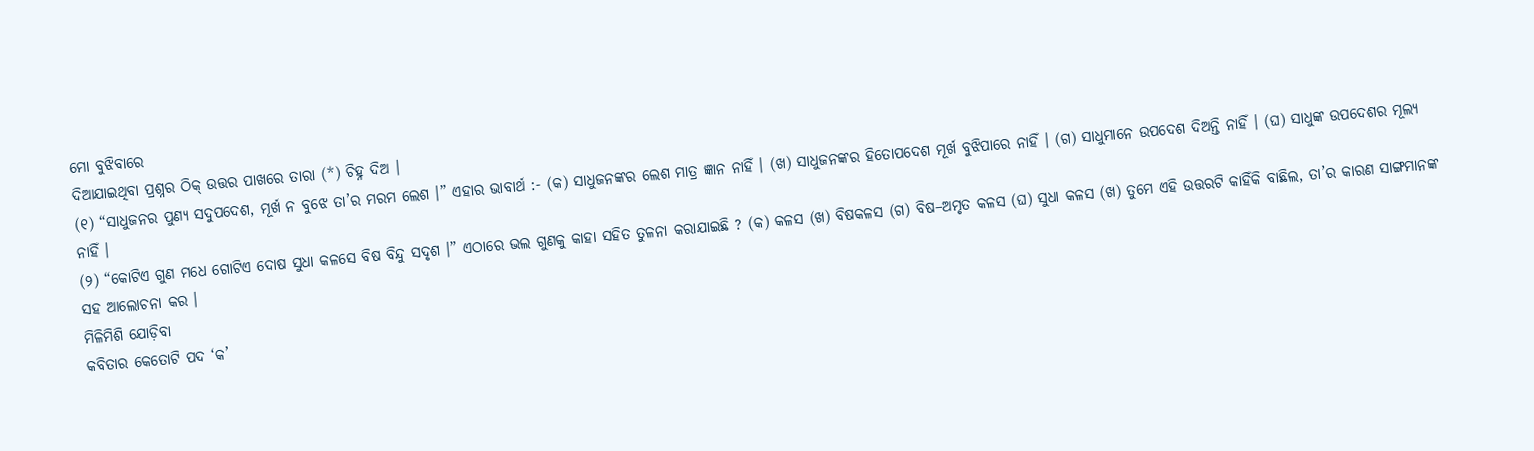ମୋ ବୁଝିବାରେ
ଦିଆଯାଇଥିବା ପ୍ରଶ୍ନର ଠିକ୍ ଉତ୍ତର ପାଖରେ ତାରା (*) ଚିହ୍ନ ଦିଅ ।
(୧) “ସାଧୁଜନର ପୁଣ୍ୟ ସଦୁପଦେଶ, ମୂର୍ଖ ନ ବୁଝେ ତା’ର ମରମ ଲେଶ ।” ଏହାର ଭାବାର୍ଥ :- (କ) ସାଧୁଜନଙ୍କର ଲେଶ ମାତ୍ର ଜ୍ଞାନ ନାହିଁ । (ଖ) ସାଧୁଜନଙ୍କର ହିତୋପଦେଶ ମୂର୍ଖ ବୁଝିପାରେ ନାହିଁ । (ଗ) ସାଧୁମାନେ ଉପଦେଶ ଦିଅନ୍ତି ନାହିଁ । (ଘ) ସାଧୁଙ୍କ ଉପଦେଶର ମୂଲ୍ୟ ନାହିଁ ।
(୨) “କୋଟିଏ ଗୁଣ ମଧେ ଗୋଟିଏ ଦୋଷ ସୁଧା କଳସେ ବିଷ ବିନ୍ଦୁ ସଦୃଶ ।” ଏଠାରେ ଭଲ ଗୁଣକୁ କାହା ସହିତ ତୁଳନା କରାଯାଇଛି ? (କ) କଳସ (ଖ) ବିଷକଳସ (ଗ) ବିଷ–ଅମୃତ କଳସ (ଘ) ସୁଧା କଳସ (ଖ) ତୁମେ ଏହି ଉତ୍ତରଟି କାହିଁକି ବାଛିଲ, ତା’ର କାରଣ ସାଙ୍ଗମାନଙ୍କ ସହ ଆଲୋଚନା କର ।
ମିଳିମିଶି ଯୋଡ଼ିବା
କବିତାର କେତୋଟି ପଦ ‘କ’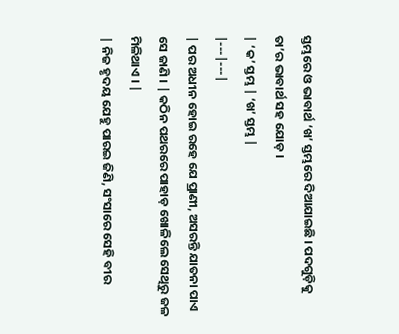ସ୍ତମ୍ଭରେ ଓ ଭାବାର୍ଥ ‘ଖ’ ସ୍ତମ୍ଭରେ ଦିଆଯାଇଛି । ପଦଗୁଡ଼ିକୁ ତା’ର ଭାବାର୍ଥ ସହ ଯୋଡ଼ ।
| ‘କ’ ସ୍ତମ୍ଭ | ‘ଖ’ ସ୍ତମ୍ଭ |
|---|---|
| ପର ଅଧୀନ ହୋଇ ରହେ ଯେ ପ୍ରାଣୀ, ଅସରନ୍ତି ଯାତନା ପାଏ ସେ ଜାଣି । | କଠିନ ପଥରରେ ପାହାଡ଼ ଖୋଳିଲେ ସେଥିରୁ ଜଳ ମିଳିଥାଏ । |
| ନିଜ ହୃଦୟ ଯେହୁ ପାରଇ ଜିଣି, ସଂସାରେ ସେହି ବୀର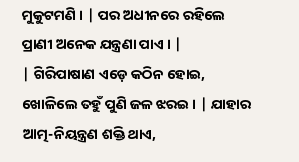ମୁକୁଟମଣି । | ପର ଅଧୀନରେ ରହିଲେ ପ୍ରାଣୀ ଅନେକ ଯନ୍ତ୍ରଣା ପାଏ । |
| ଗିରିପାଷାଣ ଏଡ଼େ କଠିନ ହୋଇ, ଖୋଳିଲେ ତହୁଁ ପୁଣି ଜଳ ଝରଇ । | ଯାହାର ଆତ୍ମ-ନିୟନ୍ତ୍ରଣ ଶକ୍ତି ଥାଏ,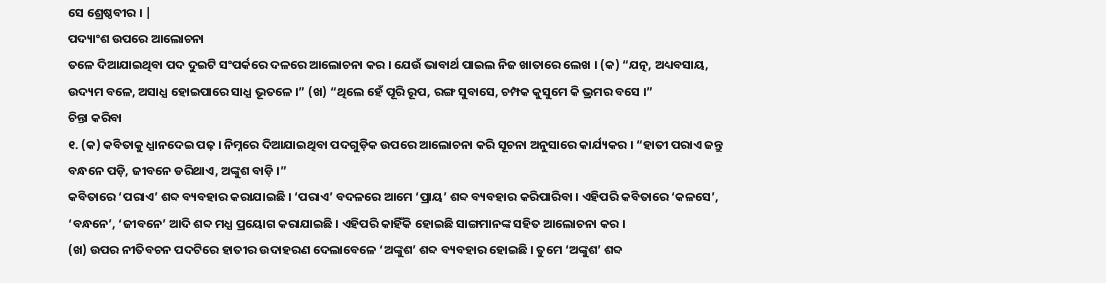ସେ ଶ୍ରେଷ୍ଠବୀର । |
ପଦ୍ୟାଂଶ ଉପରେ ଆଲୋଚନା
ତଳେ ଦିଆଯାଇଥିବା ପଦ ଦୁଇଟି ସଂପର୍କରେ ଦଳରେ ଆଲୋଚନା କର । ଯେଉଁ ଭାବାର୍ଥ ପାଇଲ ନିଜ ଖାତାରେ ଲେଖ । (କ) “ଯତ୍ନ, ଅଧ୍ୟବସାୟ, ଉଦ୍ୟମ ବଳେ, ଅସାଧ୍ଯ ହୋଇପାରେ ସାଧ୍ଯ ଭୂତଳେ ।” (ଖ) “ଥିଲେ ହେଁ ପୂରି ରୂପ, ରଙ୍ଗ ସୁବାସେ, ଚମ୍ପକ କୁସୁମେ କି ଭ୍ରମର ବସେ ।”
ଚିନ୍ତା କରିବା
୧. (କ) କବିତାକୁ ଧ୍ଯାନଦେଇ ପଢ଼ । ନିମ୍ନରେ ଦିଆଯାଇଥିବା ପଦଗୁଡ଼ିକ ଉପରେ ଆଲୋଚନା କରି ସୂଚନା ଅନୁସାରେ କାର୍ଯ୍ୟକର । “ହାତୀ ପରାଏ ଜନ୍ତୁ ବନ୍ଧନେ ପଡ଼ି, ଜୀବନେ ଡରିଥାଏ, ଅଙ୍କୁଶ ବାଡ଼ି ।”
କବିତାରେ ‘ପରାଏ’ ଶବ୍ଦ ବ୍ୟବହାର କରାଯାଇଛି । ‘ପରାଏ’ ବଦଳରେ ଆମେ ‘ପ୍ରାୟ’ ଶବ୍ଦ ବ୍ୟବହାର କରିପାରିବା । ଏହିପରି କବିତାରେ ‘କଳସେ’, ‘ବନ୍ଧନେ’, ‘ଜୀବନେ’ ଆଦି ଶବ୍ଦ ମଧ୍ଯ ପ୍ରୟୋଗ କରାଯାଇଛି । ଏହିପରି କାହିଁକି ହୋଇଛି ସାଙ୍ଗମାନଙ୍କ ସହିତ ଆଲୋଚନା କର ।
(ଖ) ଉପର ନୀତିବଚନ ପଦଟିରେ ହାତୀର ଉଦାହରଣ ଦେଲାବେଳେ ‘ଅଙ୍କୁଶ’ ଶବ୍ଦ ବ୍ୟବହାର ହୋଇଛି । ତୁମେ ‘ଅଙ୍କୁଶ’ ଶବ୍ଦ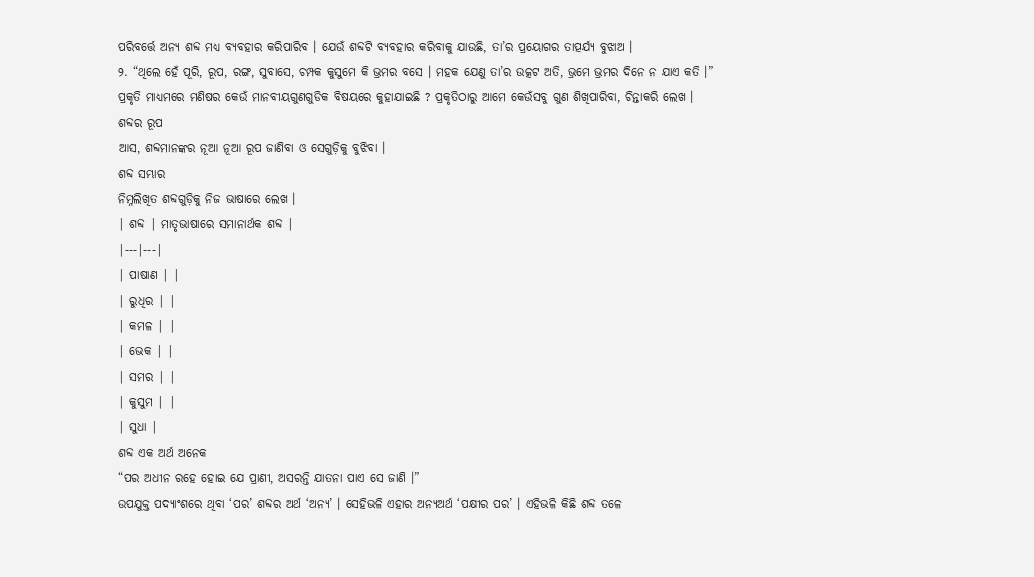ପରିବର୍ତ୍ତେ ଅନ୍ୟ ଶବ୍ଦ ମଧ୍ୟ ବ୍ୟବହାର କରିପାରିବ । ଯେଉଁ ଶବ୍ଦଟି ବ୍ୟବହାର କରିବାକୁ ଯାଉଛି, ତା’ର ପ୍ରୟୋଗର ତାତ୍ପର୍ଯ୍ୟ ବୁଝାଅ ।
୨. “ଥିଲେ ହେଁ ପୂରି, ରୂପ, ରଙ୍ଗ, ସୁବାସେ, ଚମ୍ପକ କୁସୁମେ କି ଭ୍ରମର ବସେ । ମହକ ଯେଣୁ ତା’ର ଉତ୍କଟ ଅତି, ଭ୍ରମେ ଭ୍ରମର ଦିନେ ନ ଯାଏ କତି ।”
ପ୍ରକୃତି ମାଧ୍ଯମରେ ମଣିଷର କେଉଁ ମାନବୀୟଗୁଣଗୁଡିକ ବିଷୟରେ କୁହାଯାଇଛି ? ପ୍ରକୃତିଠାରୁ ଆମେ କେଉଁସବୁ ଗୁଣ ଶିଖିପାରିବା, ଚିନ୍ତାକରି ଲେଖ ।
ଶବ୍ଦର ରୂପ
ଆସ, ଶବ୍ଦମାନଙ୍କର ନୂଆ ନୂଆ ରୂପ ଜାଣିବା ଓ ସେଗୁଡ଼ିକୁ ବୁଝିବା ।
ଶବ୍ଦ ସମ୍ଭାର
ନିମ୍ନଲିଖିତ ଶବ୍ଦଗୁଡ଼ିକୁ ନିଜ ଭାଷାରେ ଲେଖ ।
| ଶବ୍ଦ | ମାତୃଭାଷାରେ ସମାନାର୍ଥକ ଶବ୍ଦ |
|---|---|
| ପାଷାଣ | |
| ରୁଧିର | |
| କମଳ | |
| ଭେକ | |
| ସମର | |
| କୁସୁମ | |
| ସୁଧା |
ଶବ୍ଦ ଏକ ଅର୍ଥ ଅନେକ
“ପର ଅଧୀନ ରହେ ହୋଇ ଯେ ପ୍ରାଣୀ, ଅସରନ୍ତି ଯାତନା ପାଏ ସେ ଜାଣି ।”
ଉପଯୁକ୍ତ ପଦ୍ୟାଂଶରେ ଥିବା ‘ପର’ ଶବ୍ଦର ଅର୍ଥ ‘ଅନ୍ୟ’ । ସେହିଭଳି ଏହାର ଅନ୍ୟଅର୍ଥ ‘ପକ୍ଷୀର ପର’ । ଏହିଭଳି କିଛି ଶବ୍ଦ ତଳେ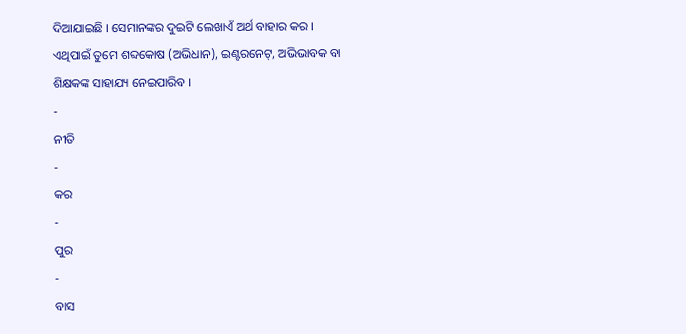ଦିଆଯାଇଛି । ସେମାନଙ୍କର ଦୁଇଟି ଲେଖାଏଁ ଅର୍ଥ ବାହାର କର । ଏଥିପାଇଁ ତୁମେ ଶବ୍ଦକୋଷ (ଅଭିଧାନ), ଇଣ୍ଟରନେଟ୍, ଅଭିଭାବକ ବା ଶିକ୍ଷକଙ୍କ ସାହାଯ୍ୟ ନେଇପାରିବ ।
-
ନୀତି
-
କର
-
ପୁର
-
ବାସ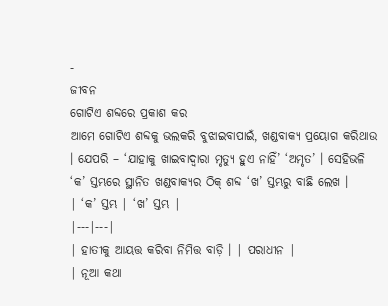-
ଜୀବନ
ଗୋଟିଏ ଶବ୍ଦରେ ପ୍ରକାଶ କର
ଆମେ ଗୋଟିଏ ଶବ୍ଦକୁ ଭଲକରି ବୁଝାଇବାପାଇଁ, ଖଣ୍ଡବାକ୍ୟ ପ୍ରୟୋଗ କରିଥାଉ । ଯେପରି – ‘ଯାହାକୁ ଖାଇବାଦ୍ବାରା ମୃତ୍ୟୁ ହୁଏ ନାହିଁ’ ‘ଅମୃତ’ । ସେହିଭଳି ‘କ’ ସ୍ତମ୍ଭରେ ସ୍ଥାନିତ ଖଣ୍ଡବାକ୍ୟର ଠିକ୍ ଶବ୍ଦ ‘ଖ’ ସ୍ତମ୍ଭରୁ ବାଛି ଲେଖ ।
| ‘କ’ ସ୍ତମ୍ଭ | ‘ଖ’ ସ୍ତମ୍ଭ |
|---|---|
| ହାତୀକୁ ଆୟତ୍ତ କରିବା ନିମିତ୍ତ ବାଡ଼ି । | ପରାଧୀନ |
| ନୂଆ କଥା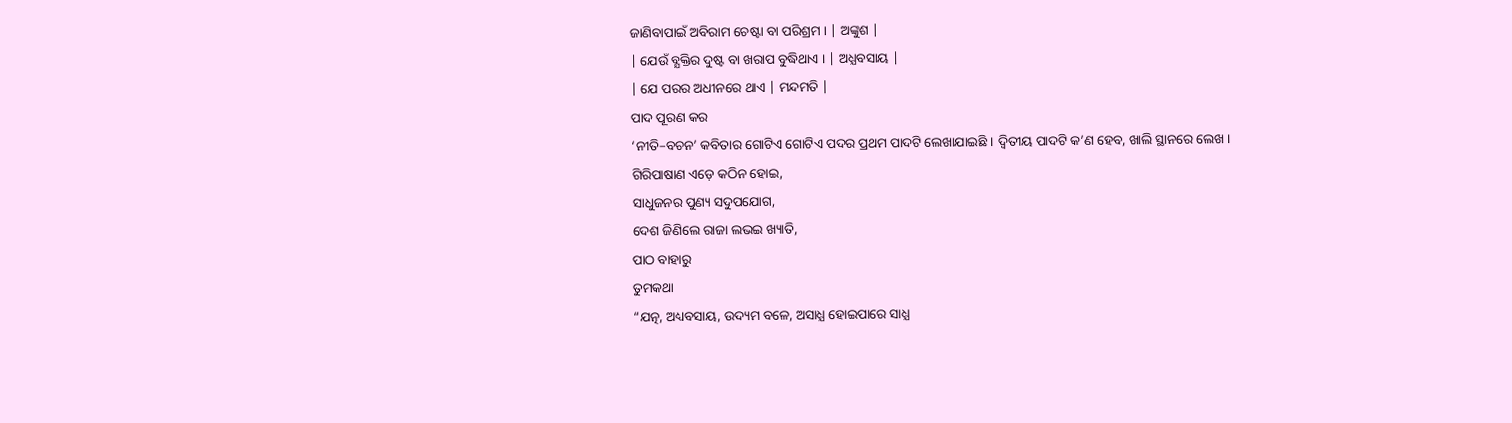ଜାଣିବାପାଇଁ ଅବିରାମ ଚେଷ୍ଟା ବା ପରିଶ୍ରମ । | ଅଙ୍କୁଶ |
| ଯେଉଁ ବ୍ଯକ୍ତିର ଦୁଷ୍ଟ ବା ଖରାପ ବୁଦ୍ଧିଥାଏ । | ଅଧ୍ଯବସାୟ |
| ଯେ ପରର ଅଧୀନରେ ଥାଏ | ମନ୍ଦମତି |
ପାଦ ପୂରଣ କର
‘ନୀତି–ବଚନ’ କବିତାର ଗୋଟିଏ ଗୋଟିଏ ପଦର ପ୍ରଥମ ପାଦଟି ଲେଖାଯାଇଛି । ଦ୍ଵିତୀୟ ପାଦଟି କ’ଣ ହେବ, ଖାଲି ସ୍ଥାନରେ ଲେଖ ।
ଗିରିପାଷାଣ ଏଡ଼େ କଠିନ ହୋଇ,
ସାଧୁଜନର ପୁଣ୍ୟ ସଦୁପଯୋଗ,
ଦେଶ ଜିଣିଲେ ରାଜା ଲଭଇ ଖ୍ୟାତି,
ପାଠ ବାହାରୁ
ତୁମକଥା
“ଯତ୍ନ, ଅଧ୍ୟବସାୟ, ଉଦ୍ୟମ ବଳେ, ଅସାଧ୍ଯ ହୋଇପାରେ ସାଧ୍ଯ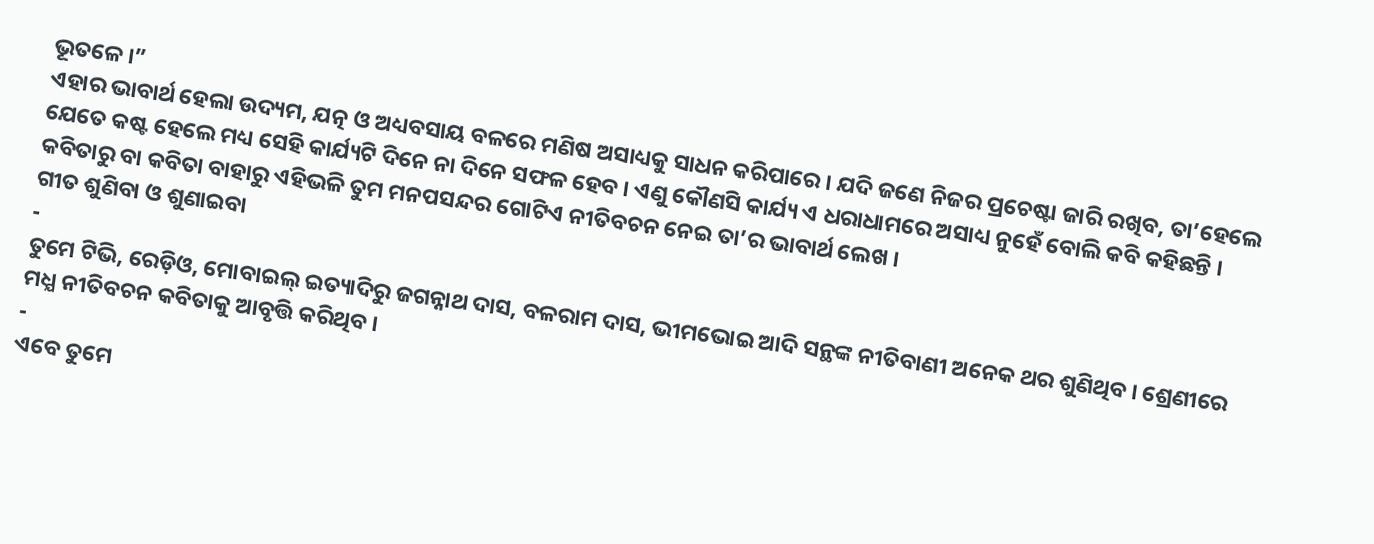ଭୂତଳେ ।”
ଏହାର ଭାବାର୍ଥ ହେଲା ଉଦ୍ୟମ, ଯତ୍ନ ଓ ଅଧ୍ୟବସାୟ ବଳରେ ମଣିଷ ଅସାଧ୍ୟକୁ ସାଧନ କରିପାରେ । ଯଦି ଜଣେ ନିଜର ପ୍ରଚେଷ୍ଟା ଜାରି ରଖିବ, ତା’ହେଲେ ଯେତେ କଷ୍ଟ ହେଲେ ମଧ୍ୟ ସେହି କାର୍ଯ୍ୟଟି ଦିନେ ନା ଦିନେ ସଫଳ ହେବ । ଏଣୁ କୌଣସି କାର୍ଯ୍ୟ ଏ ଧରାଧାମରେ ଅସାଧ୍ୟ ନୁହେଁ ବୋଲି କବି କହିଛନ୍ତି । କବିତାରୁ ବା କବିତା ବାହାରୁ ଏହିଭଳି ତୁମ ମନପସନ୍ଦର ଗୋଟିଏ ନୀତିବଚନ ନେଇ ତା’ର ଭାବାର୍ଥ ଲେଖ ।
ଗୀତ ଶୁଣିବା ଓ ଶୁଣାଇବା
-
ତୁମେ ଟିଭି, ରେଡ଼ିଓ, ମୋବାଇଲ୍ ଇତ୍ୟାଦିରୁ ଜଗନ୍ନାଥ ଦାସ, ବଳରାମ ଦାସ, ଭୀମଭୋଇ ଆଦି ସନ୍ଥଙ୍କ ନୀତିବାଣୀ ଅନେକ ଥର ଶୁଣିଥିବ । ଶ୍ରେଣୀରେ ମଧ୍ଯ ନୀତିବଚନ କବିତାକୁ ଆବୃତ୍ତି କରିଥିବ ।
-
ଏବେ ତୁମେ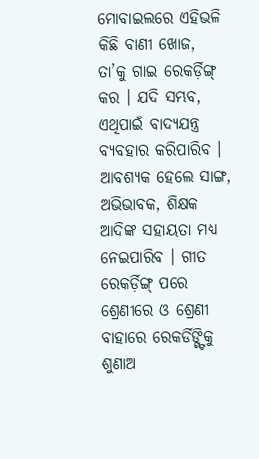ମୋବାଇଲରେ ଏହିଭଳି କିଛି ବାଣୀ ଖୋଜ, ତା’କୁ ଗାଇ ରେକର୍ଡ଼ିଙ୍ଗ୍ କର । ଯଦି ସମ୍ଭବ, ଏଥିପାଇଁ ବାଦ୍ୟଯନ୍ତ୍ର ବ୍ୟବହାର କରିପାରିବ । ଆବଶ୍ୟକ ହେଲେ ସାଙ୍ଗ, ଅଭିଭାବକ, ଶିକ୍ଷକ ଆଦିଙ୍କ ସହାୟତା ମଧ୍ୟ ନେଇପାରିବ । ଗୀତ ରେକର୍ଡ଼ିଙ୍ଗ୍ ପରେ ଶ୍ରେଣୀରେ ଓ ଶ୍ରେଣୀ ବାହାରେ ରେକର୍ଡିଙ୍ଗ୍ଟିକୁ ଶୁଣାଅ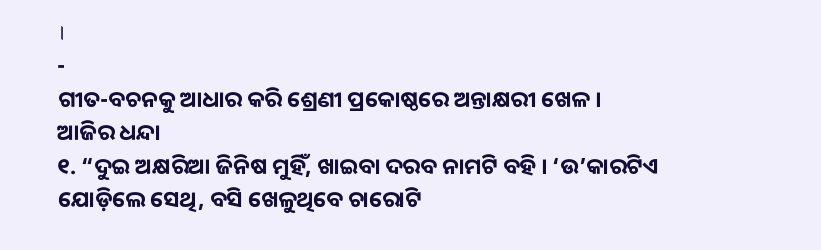।
-
ଗୀତ-ବଚନକୁ ଆଧାର କରି ଶ୍ରେଣୀ ପ୍ରକୋଷ୍ଠରେ ଅନ୍ତାକ୍ଷରୀ ଖେଳ ।
ଆଜିର ଧନ୍ଦା
୧. “ଦୁଇ ଅକ୍ଷରିଆ ଜିନିଷ ମୁହିଁ, ଖାଇବା ଦରବ ନାମଟି ବହି । ‘ଉ’କାରଟିଏ ଯୋଡ଼ିଲେ ସେଥି, ବସି ଖେଳୁଥିବେ ଚାରୋଟି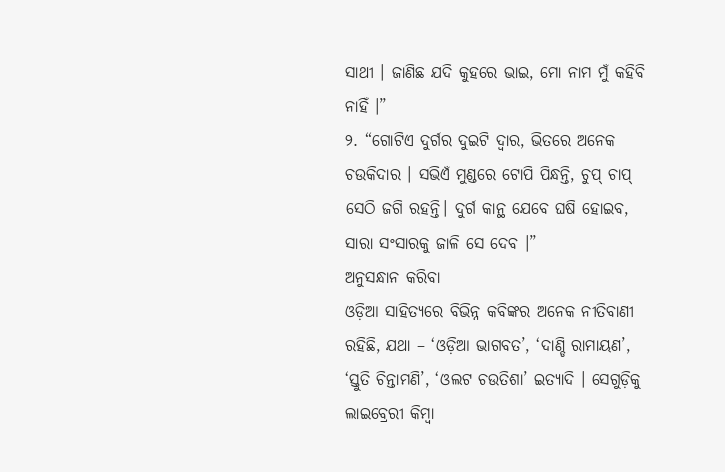ସାଥୀ । ଜାଣିଛ ଯଦି କୁହରେ ଭାଇ, ମୋ ନାମ ମୁଁ କହିବି ନାହିଁ ।”
୨. “ଗୋଟିଏ ଦୁର୍ଗର ଦୁଇଟି ଦ୍ଵାର, ଭିତରେ ଅନେକ ଚଉକିଦାର । ସଭିଏଁ ମୁଣ୍ଡରେ ଟୋପି ପିନ୍ଧନ୍ତି, ଚୁପ୍ ଚାପ୍ ସେଠି ଜଗି ରହନ୍ତି। ଦୁର୍ଗ କାନ୍ଥ ଯେବେ ଘଷି ହୋଇବ, ସାରା ସଂସାରକୁ ଜାଳି ସେ ଦେବ ।”
ଅନୁସନ୍ଧାନ କରିବା
ଓଡ଼ିଆ ସାହିତ୍ୟରେ ବିଭିନ୍ନ କବିଙ୍କର ଅନେକ ନୀତିବାଣୀ ରହିଛି, ଯଥା – ‘ଓଡ଼ିଆ ଭାଗବତ’, ‘ଦାଣ୍ଡି ରାମାୟଣ’, ‘ସ୍ତୁତି ଚିନ୍ତାମଣି’, ‘ଓଲଟ ଚଉତିଶା’ ଇତ୍ୟାଦି । ସେଗୁଡ଼ିକୁ ଲାଇବ୍ରେରୀ କିମ୍ବା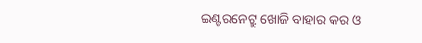ଇଣ୍ଟରନେଟ୍ରୁ ଖୋଜି ବାହାର କର ଓ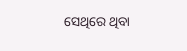ସେଥିରେ ଥିବା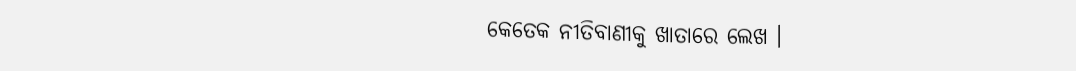କେତେକ ନୀତିବାଣୀକୁ ଖାତାରେ ଲେଖ ।